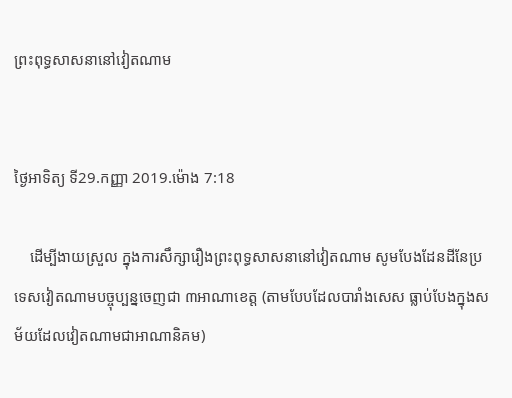ព្រះពុទ្ធសាសនានៅវៀតណាម


ថ្ងៃអាទិត្យ ទី29.កញ្ញា 2019.ម៉ោង 7:18

    ដើម្បីងាយស្រួល ក្នុងការសឹក្សារឿងព្រះពុទ្ធសាសនានៅវៀតណាម សូមបែងដែនដីនែប្រទេសវៀតណាមបច្ចុប្បន្នចេញជា ៣អាណាខេត្ត (តាមបែបដែលបារាំងសេស ធ្លាប់បែងក្នុងសម័យដែលវៀតណាមជាអាណានិគម)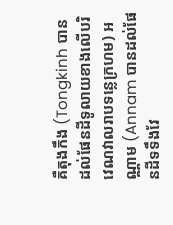គឺតុងកឹង (Tongkinh បានដល់ផែនដីទូលាយខាងលើបរិវេណវាលរាបទន្លេក្រហម) អណ្ណាម (Annam បានដល់ផែនដីទទឹងវែ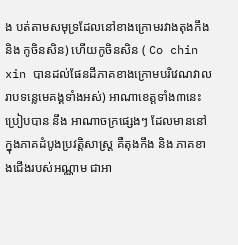ង បត់តាមសមុទ្រដែលនៅខាងក្រោមរវាងតុងកឹង និង កូចិនសិន) ហើយកូចិនសិន ( Co chin xin បានដល់ផែនដីភាគខាងក្រោមបរិវេណវាលរាបទន្លេមេគង្គទាំងអស់) អាណាខេត្តទាំង៣នេះ ប្រៀបបាន នឹង អាណាចក្រផ្សេងៗ ដែលមាននៅក្នុងភាគដំបូងប្រវត្តិសាស្រ្ត គឺតុងកឹង និង ភាគខាងជើងរបស់អណ្ណាម ជាអា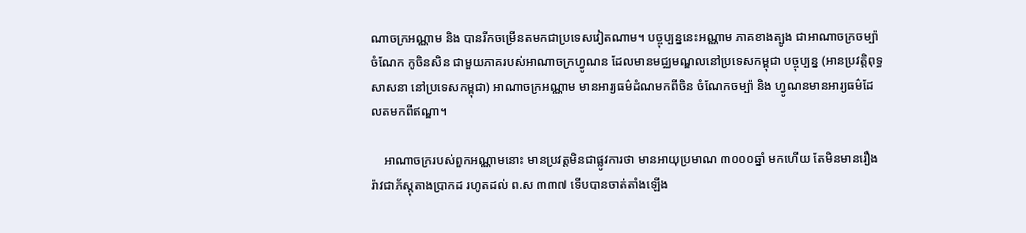ណាចក្រអណ្ណាម និង បានរីកចម្រើនតមកជាប្រទេសវៀតណាម។ បច្ចុប្បន្ននេះអណ្ណាម ភាគខាងត្បូង ជាអាណាចក្រចម្ប៉ា ចំណែក កូចិនសិន ជាមួយភាគរបស់អាណាចក្រហ្វូណន ដែលមានមជ្ឈមណ្ឌលនៅប្រទេសកម្ពុជា បច្ចុប្បន្ន (អានប្រវត្តិពុទ្ធសាសនា នៅប្រទេសកម្ពុជា) អាណាចក្រអណ្ណាម មានអារ្យធម៌ដំណមកពីចិន ចំណែកចម្ប៉ា និង ហ្វូណនមានអារ្យធម៌ដែលតមកពីឥណ្ឌា។

    អាណាចក្ររបស់ពួកអណ្ណាមនោះ មានប្រវត្តមិនជាផ្លូវការថា មានអាយុប្រមាណ ៣០០០ឆ្នាំ មកហើយ តែមិនមានរឿងរ៉ាវជាភ័ស្តុតាងប្រាកដ រហូតដល់ ព.ស ៣៣៧ ទើបបានចាត់តាំងឡើង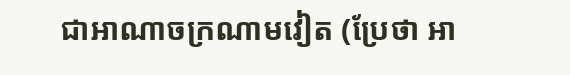ជាអាណាចក្រណាមវៀត (ប្រែថា អា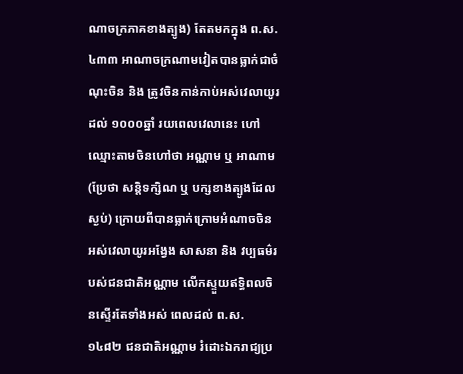ណាចក្រភាគខាងត្បូង) តែតមកក្នុង ព.ស. ៤៣៣ អាណាចក្រណាមវៀតបានធ្លាក់ជាចំណុះចិន និង ត្រូវចិនកាន់កាប់អស់វេលាយូរដល់ ១០០០ឆ្នាំ រយពេលវេលានេះ ហៅឈ្មោះតាមចិនហៅថា អណ្ណាម ឬ អាណាម (ប្រែថា សន្តិទក្សិណ ឬ បក្សខាងត្បូងដែលស្ងប់) ក្រោយពីបានធ្លាក់ក្រោមអំណាចចិន អស់វេលាយូរអង្វែង សាសនា និង វប្បធម៌របស់ជនជាតិអណ្ណាម លើកស្ទួយឥទ្ធិពលចិនស្ទើរតែទាំងអស់ ពេលដល់ ព.ស. ១៤៨២ ជនជាតិអណ្ណាម រំដោះឯករាជ្យប្រ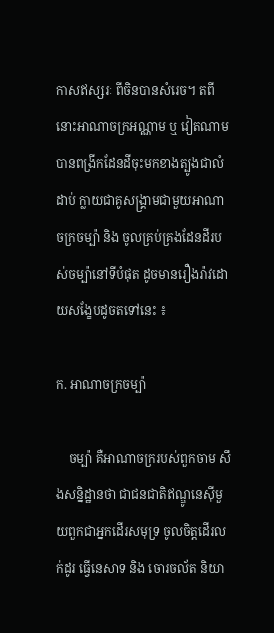កាសឥស្សរៈ ពីចិនបានសំរេច។ តពីនោះអាណាចក្រអណ្ណាម ឬ វៀតណាមបានពង្រីកដែនដីចុះមកខាងត្បូងជាលំដាប់ ក្លាយជាគូសង្គ្រាមជាមួយអាណាចក្រចម្ប៉ា និង ចូលគ្រប់គ្រងដែនដីរបស់ចម្ប៉ានៅទីបំផុត ដូចមានរឿងរ៉ាវដោយសង្ខែបដូចតទៅនេះ ៖

ក. អាណាចក្រចម្ប៉ា

    ចម្ប៉ា គឺអាណាចក្ររបស់ពួកចាម សឹងសន្និដ្ឋានថា ជាជនជាតិឥណ្ឌូនេស៊ីមួយពួកជាអ្នកដើរសមុទ្រ ចូលចិត្តដើរលក់ដូរ ធ្វើនេសាទ និង ចោរចល័ត និយា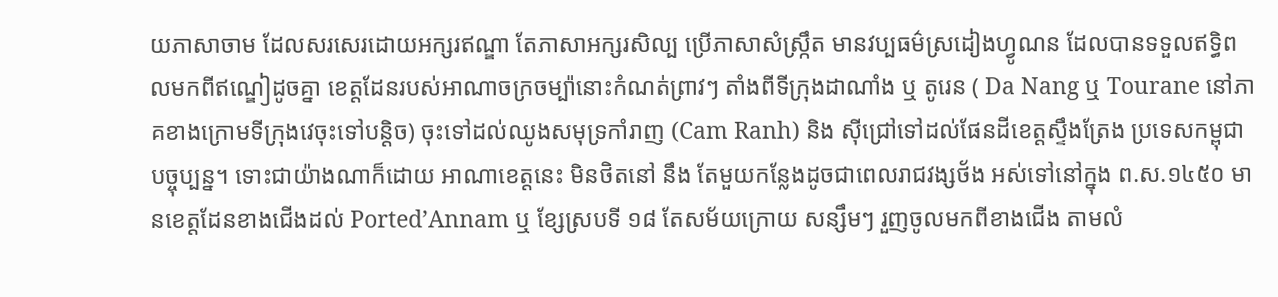យភាសាចាម ដែលសរសេរដោយអក្សរឥណ្ឌា តែភាសាអក្សរសិល្ប ប្រើភាសាសំស្ក្រឹត មានវប្បធម៌ស្រដៀងហ្វូណន ដែលបានទទួលឥទ្ធិពលមកពីឥណ្ឌៀដូចគ្នា ខេត្តដែនរបស់អាណាចក្រចម្ប៉ានោះកំណត់ព្រាវៗ តាំងពីទីក្រុងដាណាំង ឬ តូរេន ( Da Nang ឬ Tourane នៅភាគខាងក្រោមទីក្រុងវេចុះទៅបន្តិច) ចុះទៅដល់ឈូងសមុទ្រកាំរាញ (Cam Ranh) និង ស៊ីជ្រៅទៅដល់ផែនដីខេត្តស្ទឹងត្រែង ប្រទេសកម្ពុជាបច្ចុប្បន្ន។ ទោះជាយ៉ាងណាក៏ដោយ អាណាខេត្តនេះ មិនថិតនៅ នឹង តែមួយកន្លែងដូចជាពេលរាជវង្សថ័ង អស់ទៅនៅក្នុង ព.ស.១៤៥០ មានខេត្តដែនខាងជើងដល់ Ported’Annam ឬ ខែ្សស្របទី ១៨ តែសម័យក្រោយ សន្សឹមៗ រួញចូលមកពីខាងជើង តាមលំ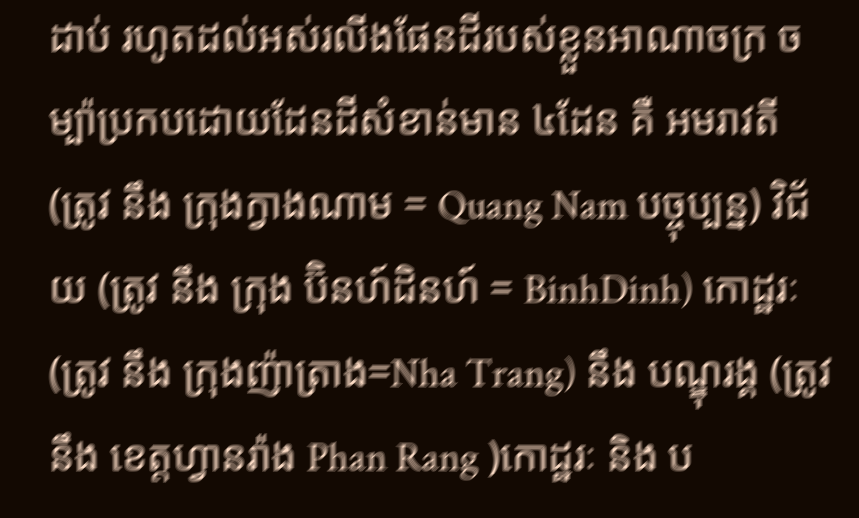ដាប់ រហូតដល់អស់រលីងផែនដីរបស់ខ្លួនអាណាចក្រ ចម្ប៉ាប្រកបដោយដែនដីសំខាន់មាន ៤ដែន គឺ អមរាវតី (ត្រូវ នឹង ក្រុងក្វាងណាម = Quang Nam បច្ចុប្បន្ន) វិជ័យ (ត្រូវ នឹង ក្រុង ប៊ិនហ៍ដិនហ៍ = BinhDinh) កោដ្ឋរៈ (ត្រូវ នឹង ក្រុងញ៉ាត្រាង=Nha Trang) នឹង បណ្ឌុរង្គ (ត្រូវ នឹង ខេត្តហ្វានរ៉ាង Phan Rang )កោដ្ឋរៈ និង ប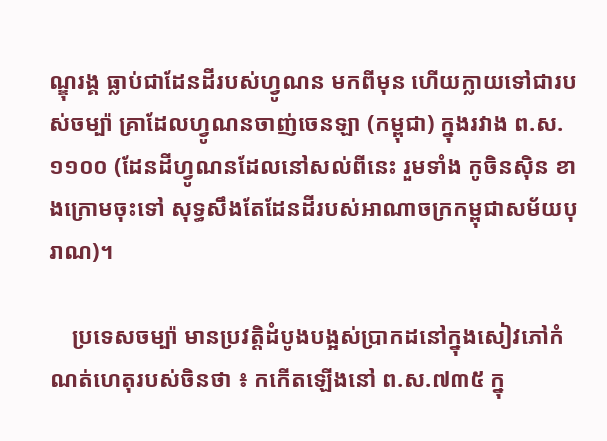ណ្ឌុរង្គ ធ្លាប់ជាដែនដីរបស់ហ្វូណន មកពីមុន ហើយក្លាយទៅជារបស់ចម្ប៉ា គ្រាដែលហ្វូណនចាញ់ចេនឡា (កម្ពុជា) ក្នុងរវាង ព.ស.១១០០ (ដែនដីហ្វូណនដែលនៅសល់ពីនេះ រួមទាំង កូចិនស៊ិន ខាងក្រោមចុះទៅ សុទ្ធសឹងតែដែនដីរបស់អាណាចក្រកម្ពុជាសម័យបុរាណ)។

    ប្រទេសចម្ប៉ា មានប្រវត្តិដំបូងបង្អស់ប្រាកដនៅក្នុងសៀវភៅកំណត់ហេតុរបស់ចិនថា ៖ កកើតឡើងនៅ ព.ស.៧៣៥ ក្នុ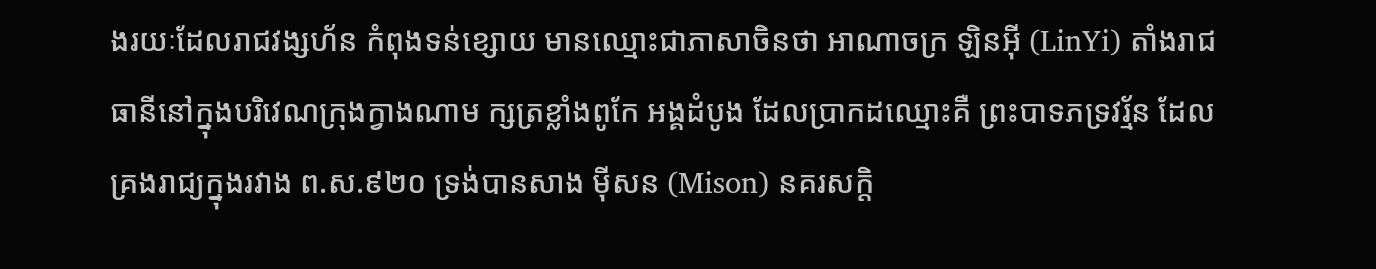ងរយៈដែលរាជវង្សហ័ន កំពុងទន់ខ្សោយ មានឈ្មោះជាភាសាចិនថា អាណាចក្រ ឡិនអ៊ី (LinYi) តាំងរាជធានីនៅក្នុងបរិវេណក្រុងក្វាងណាម ក្សត្រខ្លាំងពូកែ អង្គដំបូង ដែលប្រាកដឈ្មោះគឺ ព្រះបាទភទ្រវរ្ម័ន ដែលគ្រងរាជ្យក្នុងរវាង ព.ស.៩២០ ទ្រង់បានសាង ម៉ីសន (Mison) នគរសក្តិ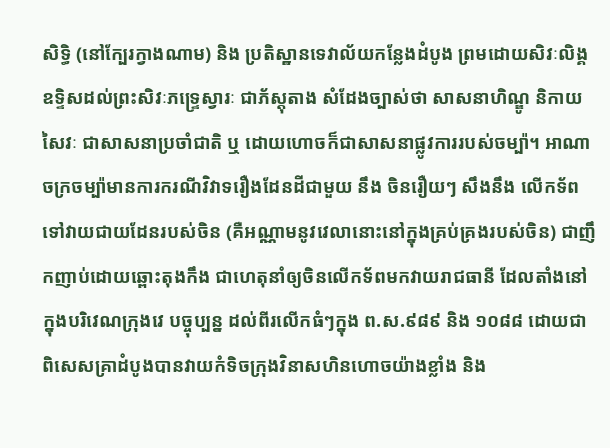សិទ្ធិ (នៅក្បែរក្វាងណាម) និង ប្រតិស្ឋានទេវាល័យកន្លែងដំបូង ព្រមដោយសិវៈលិង្គ ឧទ្ទិសដល់ព្រះសិវៈភទ្រេ្ទស្វារៈ ជាភ័ស្តុតាង សំដែងច្បាស់ថា សាសនាហិណ្ឌូ និកាយសៃវៈ ជាសាសនាប្រចាំជាតិ ឬ ដោយហោចក៏ជាសាសនាផ្លូវការរបស់ចម្ប៉ា។ អាណាចក្រចម្ប៉ាមានការករណីវិវាទរឿងដែនដីជាមួយ នឹង ចិនរឿយៗ សឹងនឹង លើកទ័ពទៅវាយជាយដែនរបស់ចិន (គឺអណ្ណាមនូវវេលានោះនៅក្នុងគ្រប់គ្រងរបស់ចិន) ជាញឹកញាប់ដោយឆ្ពោះតុងកឹង ជាហេតុនាំឲ្យចិនលើកទ័ពមកវាយរាជធានី ដែលតាំងនៅក្នុងបរិវេណក្រុងវេ បច្ចុប្បន្ន ដល់ពីរលើកធំៗក្នុង ព.ស.៩៨៩ និង ១០៨៨ ដោយជាពិសេសគ្រាដំបូងបានវាយកំទិចក្រុងវិនាសហិនហោចយ៉ាងខ្លាំង និង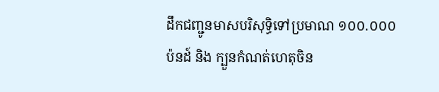ដឹកជញ្ជូនមាសបរិសុទ្ធិទៅប្រមាណ ១០០.០០០ ប៉នដ៍ និង ក្បួនកំណត់ហេតុចិន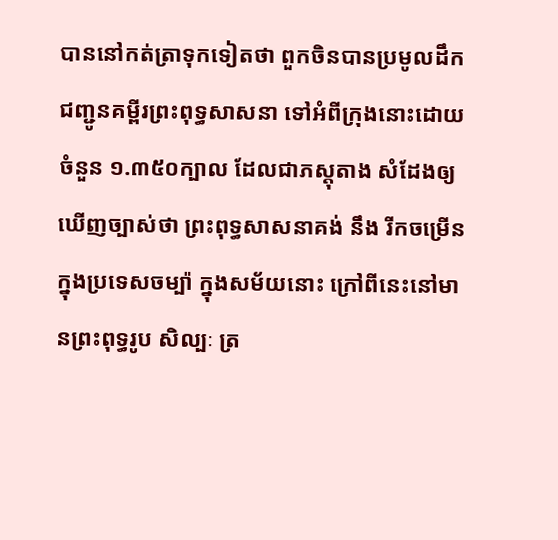បាននៅកត់ត្រាទុកទៀតថា ពួកចិនបានប្រមូលដឹកជញ្ជូនគម្ពីរព្រះពុទ្ធសាសនា ទៅអំពីក្រុងនោះដោយចំនួន ១.៣៥០ក្បាល ដែលជាភស្តុតាង សំដែងឲ្យឃើញច្បាស់ថា ព្រះពុទ្ធសាសនាគង់ នឹង រីកចម្រើនក្នុងប្រទេសចម្ប៉ា ក្នុងសម័យនោះ ក្រៅពីនេះនៅមានព្រះពុទ្ធរូប សិល្បៈ ត្រ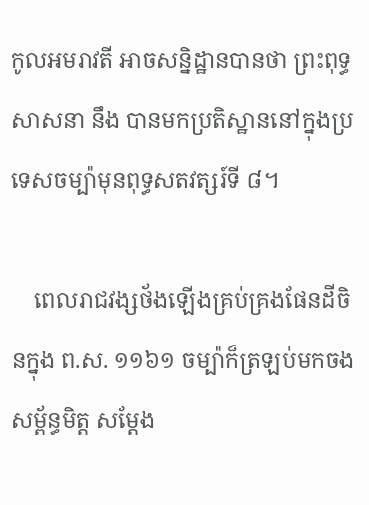កូលអមរាវតី អាចសន្និដ្ឋានបានថា ព្រះពុទ្ធសាសនា នឹង បានមកប្រតិស្ឋាននៅក្នុងប្រទេសចម្ប៉ាមុនពុទ្ធសតវត្សរ៍ទី ៨។

    ពេលរាជវង្សថ័ងឡើងគ្រប់គ្រងផែនដីចិនក្នុង ព.ស. ១១៦១ ចម្ប៉ាក៏ត្រឡប់មកចងសម្ព័ន្ធមិត្ត សម្តែង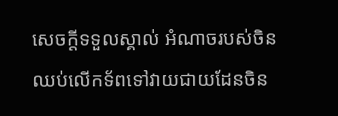សេចក្តីទទួលស្គាល់ អំណាចរបស់ចិន ឈប់លើកទ័ពទៅវាយជាយដែនចិន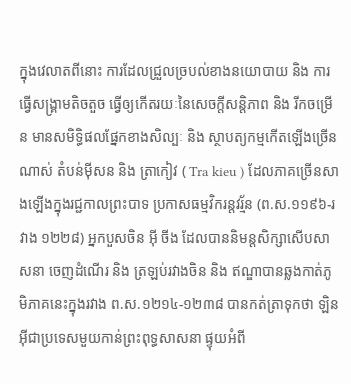ក្នុងវេលាតពីនោះ ការដែលជ្រួលច្របល់ខាងនយោបាយ និង ការធ្វើសង្គ្រាមតិចតួច ធ្វើឲ្យកើតរយៈនៃសេចក្តីសន្តិភាព និង រីកចម្រើន មានសមិទ្ធិផលផ្នែកខាងសិល្បៈ និង ស្ថាបត្យកម្មកើតឡើងច្រើនណាស់ តំបន់ម៉ីសន និង ត្រាកៀវ ( Tra kieu ) ដែលភាគច្រើនសាងឡើងក្នុងរជ្ជកាលព្រះបាទ ប្រកាសធម្មវិករន្តវរ្ម័ន (ព.ស.១១៩៦-រវាង ១២២៨) អ្នកបួសចិន អ៊ី ចីង ដែលបាននិមន្តសិក្សាសើបសាសនា ចេញដំណើរ និង ត្រឡប់រវាងចិន និង ឥណ្ឌាបានឆ្លងកាត់ភូមិភាគនេះក្នុងរវាង ព.ស.១២១៤-១២៣៨ បានកត់ត្រាទុកថា ឡិនអ៊ីជាប្រទេសមួយកាន់ព្រះពុទ្ធសាសនា ផ្ទុយអំពី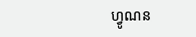ហ្វូណន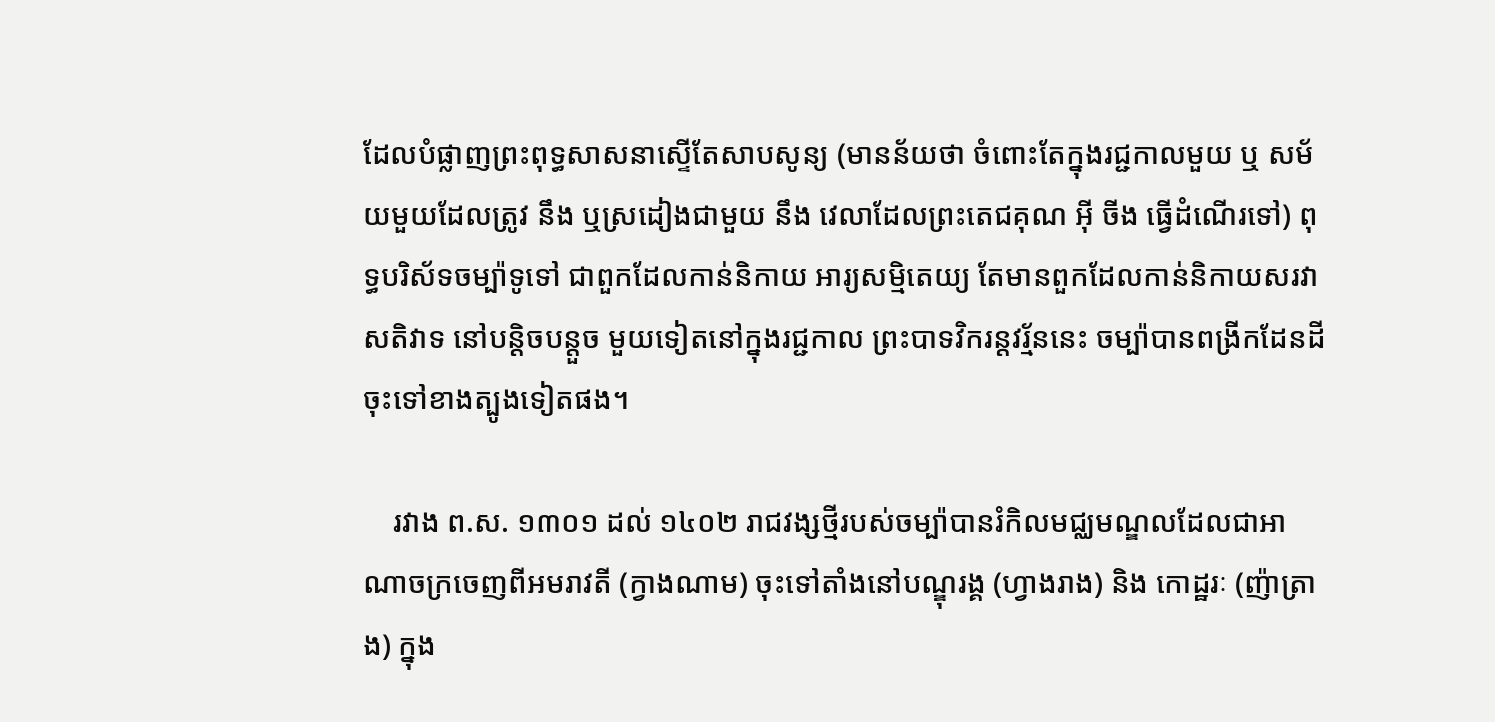ដែលបំផ្លាញព្រះពុទ្ធសាសនាស្ទើតែសាបសូន្យ (មានន័យថា ចំពោះតែក្នុងរជ្ជកាលមួយ ឬ សម័យមួយដែលត្រូវ នឹង ឬស្រដៀងជាមួយ នឹង វេលាដែលព្រះតេជគុណ អ៊ី ចីង ធ្វើដំណើរទៅ) ពុទ្ធបរិស័ទចម្ប៉ាទូទៅ ជាពួកដែលកាន់និកាយ អារ្យសម្មិតេយ្យ តែមានពួកដែលកាន់និកាយសរវាសតិវាទ នៅបន្តិចបន្តួច មួយទៀតនៅក្នុងរជ្ជកាល ព្រះបាទវិករន្តវរ្ម័ននេះ ចម្ប៉ាបានពង្រីកដែនដីចុះទៅខាងត្បូងទៀតផង។

    រវាង ព.ស. ១៣០១ ដល់ ១៤០២ រាជវង្សថ្មីរបស់ចម្ប៉ាបានរំកិលមជ្ឈមណ្ឌលដែលជាអាណាចក្រចេញពីអមរាវតី (ក្វាងណាម) ចុះទៅតាំងនៅបណ្ឌុរង្គ (ហ្វាងរាង) និង កោដ្ឋរៈ (ញ៉ាត្រាង) ក្នុង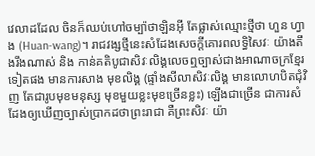វេលាដដែល ចិនក៏ឈប់ហៅចម្ប៉ាថាឡិនអ៊ី តែផ្លាស់ឈ្មោះថ្មីថា ហួន ហ្វាង (Huan-wang)។ រាជវង្សថ្មីនេះសំដែងសេចក្តីគោរពលទ្ធិសៃវៈ យ៉ាងតឹងរឹងណាស់ និង កាន់គតិបូជាសិវៈលិង្គលេចឮច្បាស់ជាងអាណាចក្រខ្មែរទៀតផង មានការសាង មុខលិង្គ (ផ្ទាំងសីលាសិវៈលិង្គ មានលោហបិតជុំវិញ តែជារូបមុខមនុស្ស មុខមួយខ្លះមុខច្រើនខ្លះ) ឡើងជាច្រើន ជាការសំដែងឲ្យឃើញច្បាស់ប្រាកដថាព្រះរាជា គឺព្រះសិវៈ យ៉ា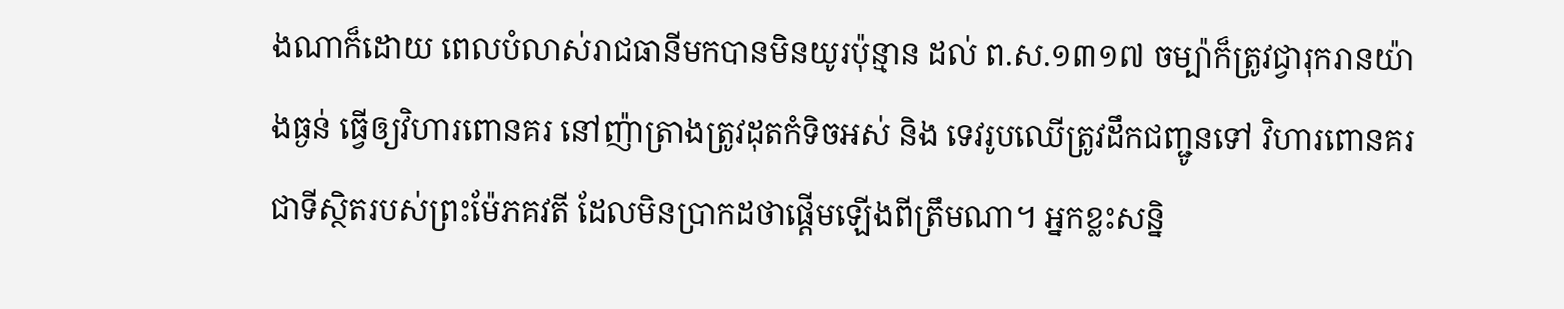ងណាក៏ដោយ ពេលបំលាស់រាជធានីមកបានមិនយូរប៉ុន្មាន ដល់ ព.ស.១៣១៧ ចម្ប៉ាក៏ត្រូវជ្វារុករានយ៉ាងធ្ងន់ ធ្វើឲ្យវិហារពោនគរ នៅញ៉ាត្រាងត្រូវដុតកំទិចអស់ និង ទេវរូបឈើត្រូវដឹកជញ្ជូនទៅ វិហារពោនគរជាទីស្ថិតរបស់ព្រះម៉ែភគវតី ដែលមិនប្រាកដថាផ្តើមឡើងពីត្រឹមណា។ អ្នកខ្លះសន្និ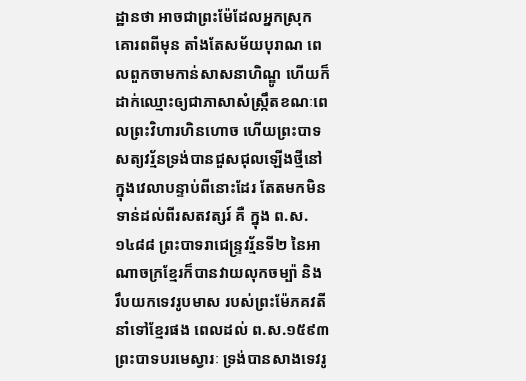ដ្ឋានថា អាចជាព្រះម៉ែដែលអ្នកស្រុកគោរពពីមុន តាំងតែសម័យបុរាណ ពេលពួកចាមកាន់សាសនាហិណ្ឌូ ហើយក៏ដាក់ឈ្មោះឲ្យជាភាសាសំស្ក្រឹតខណៈពេលព្រះវិហារហិនហោច ហើយព្រះបាទសត្យវរ្ម័នទ្រង់បានជួសជុលឡើងថ្មីនៅក្នុងវេលាបន្ទាប់ពីនោះដែរ តែតមកមិនទាន់ដល់ពីរសតវត្សរ៍ គឺ ក្នុង ព.ស.១៤៨៨ ព្រះបាទរាជេន្រ្ទវរ្ម័នទី២ នៃអាណាចក្រខ្មែរក៏បានវាយលុកចម្ប៉ា និង រឹបយកទេវរូបមាស របស់ព្រះម៉ែភគវតីនាំទៅខ្មែរផង ពេលដល់ ព.ស.១៥៩៣ ព្រះបាទបរមេស្វារៈ ទ្រង់បានសាងទេវរូ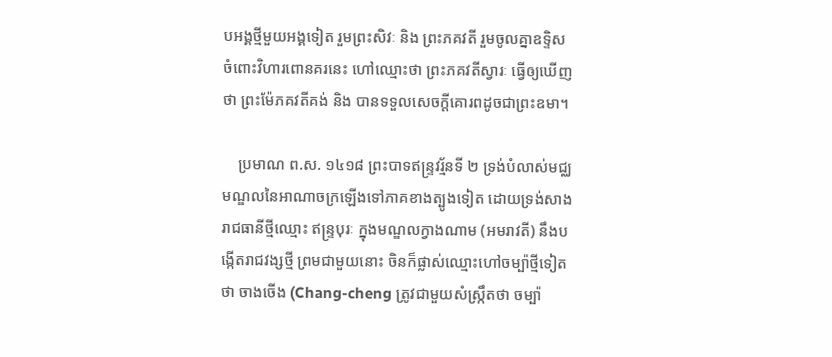បអង្គថ្មីមួយអង្គទៀត រួមព្រះសិវៈ និង ព្រះភគវតី រួមចូលគ្នាឧទ្ទិស ចំពោះវិហារពោនគរនេះ ហៅឈ្មោះថា ព្រះភគវតីស្វារៈ ធ្វើឲ្យឃើញថា ព្រះម៉ែភគវតីគង់ និង បានទទួលសេចក្តីគោរពដូចជាព្រះឧមា។

    ប្រមាណ ព.ស. ១៤១៨ ព្រះបាទឥន្រ្ទវរ្ម័នទី ២ ទ្រង់បំលាស់មជ្ឈមណ្ឌលនៃអាណាចក្រឡើងទៅភាគខាងត្បូងទៀត ដោយទ្រង់សាងរាជធានីថ្មីឈ្មោះ ឥន្ទ្របុរៈ ក្នុងមណ្ឌលក្វាងណាម (អមរាវតី) នឹងបង្កើតរាជវង្សថ្មី ព្រមជាមួយនោះ ចិនក៏ផ្លាស់ឈ្មោះហៅចម្ប៉ាថ្មីទៀតថា ចាងចើង (Chang-cheng ត្រូវជាមួយសំស្ក្រឹតថា ចម្ប៉ា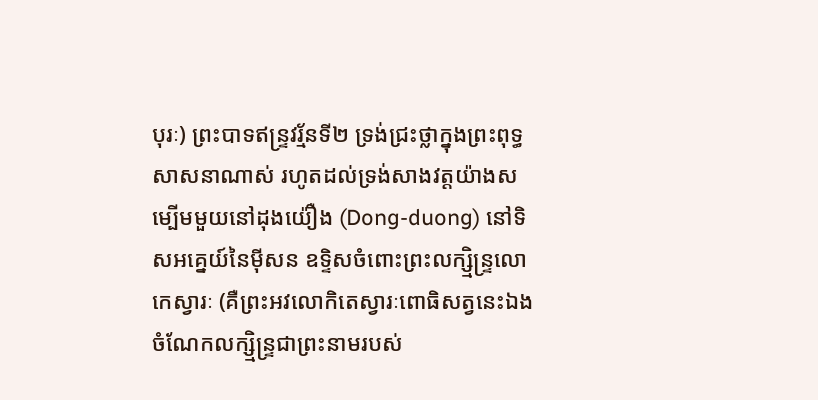បុរៈ) ព្រះបាទឥន្ទ្រវរ្ម័នទី២ ទ្រង់ជ្រះថ្លាក្នុងព្រះពុទ្ធសាសនាណាស់ រហូតដល់ទ្រង់សាងវត្តយ៉ាងសម្បើមមួយនៅដុងយ៉ឿង (Dong-duong) នៅទិសអគ្នេយ៍នៃម៉ីសន ឧទ្ទិសចំពោះព្រះលក្ស្មិន្ទ្រលោកេស្វារៈ (គឺព្រះអវលោកិតេស្វារៈពោធិសត្វនេះឯង ចំណែកលក្ស្មិន្ទ្រជាព្រះនាមរបស់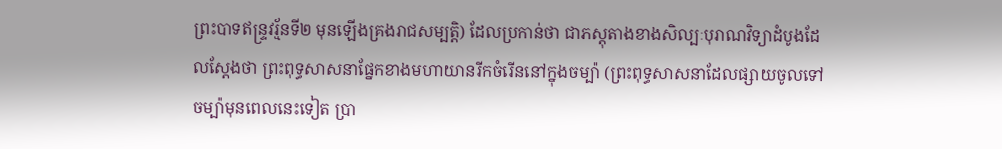ព្រះបាទឥន្ទ្រវរ្ម័នទី២ មុនឡើងគ្រងរាជសម្បត្តិ) ដែលប្រកាន់ថា ជាភស្តុតាងខាងសិល្បៈបុរាណវិទ្យាដំបូងដែលស្តែងថា ព្រះពុទ្ធសាសនាផ្នែកខាងមហាយានរីកចំរើននៅក្នុងចម្ប៉ា (ព្រះពុទ្ធសាសនាដែលផ្សាយចូលទៅចម្ប៉ាមុនពេលនេះទៀត ប្រា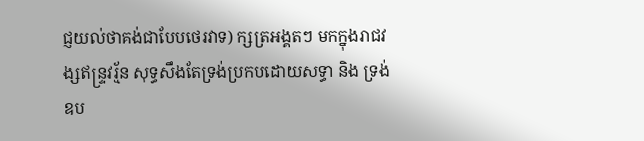ជ្ញយល់ថាគង់ជាបែបថេរវាទ) ក្សត្រអង្គតៗ មកក្នុងរាជវង្សឥន្ទ្រវរ្ម័ន សុទ្ធសឹងតែទ្រង់ប្រកបដោយសទ្ធា និង ទ្រង់ឧប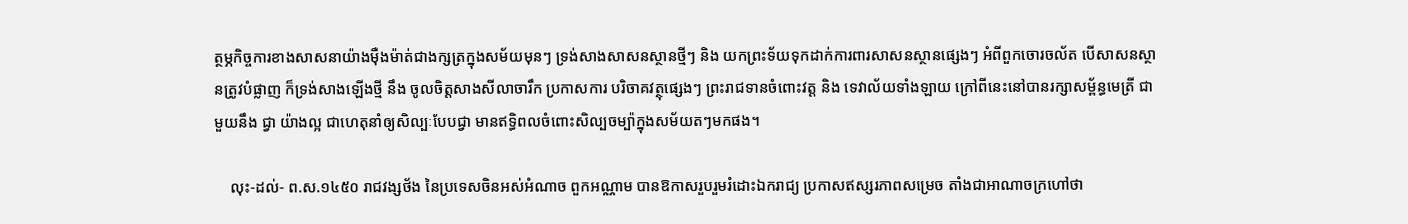ត្ថម្ភកិច្ចការខាងសាសនាយ៉ាងម៉ឺងម៉ាត់ជាងក្សត្រក្នុងសម័យមុនៗ ទ្រង់សាងសាសនស្ថានថ្មីៗ និង យកព្រះទ័យទុកដាក់ការពារសាសនស្ថានផ្សេងៗ អំពីពួកចោរចល័ត បើសាសនស្ថានត្រូវបំផ្លាញ ក៏ទ្រង់សាងឡើងថ្មី នឹង ចូលចិត្តសាងសីលាចារឹក ប្រកាសការ បរិចាគវត្ថុផ្សេងៗ ព្រះរាជទានចំពោះវត្ត និង ទេវាល័យទាំងឡាយ ក្រៅពីនេះនៅបានរក្សាសម្ព័ន្ធមេត្រី ជាមួយនឹង ជ្វា យ៉ាងល្អ ជាហេតុនាំឲ្យសិល្បៈបែបជ្វា មានឥទ្ធិពលចំពោះសិល្បចម្ប៉ាក្នុងសម័យតៗមកផង។

    លុះ-ដល់- ព.ស.១៤៥០ រាជវង្សថ័ង នៃប្រទេសចិនអស់អំណាច ពួកអណ្ណាម បានឱកាសរួបរួមរំដោះឯករាជ្យ ប្រកាសឥស្សរភាពសម្រេច តាំងជាអាណាចក្រហៅថា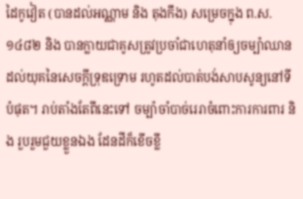ដៃកូវៀត (បានដល់អណ្ណាម និង តុងកឹង) សម្រេចក្នុង ព.ស.១៤៨២ និង បានក្លាយជាគូសត្រូវប្រចាំជាហេតុនាំឲ្យចម្ប៉ាឈានដល់យុគនៃសេចក្តីទ្រុឌទ្រោម រហូតដល់បាត់បង់សាបសូន្យនៅទីបំផុត។ រាប់តាំងតែពីនេះទៅ ចម្ប៉ាចាំបាច់រេរាចំពោះការការពារ និង រួបរួមជួយខ្លួនឯង ដែនដីក៏ខើចខ្លី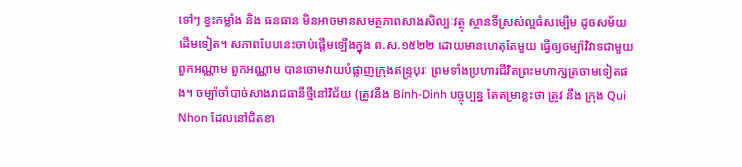ទៅៗ ខ្វះកម្លាំង និង ធនធាន មិនអាចមានសមត្ថភាពសាងសិល្បៈវត្ថុ ស្ថានទីស្រស់ល្អធំសម្បើម ដូចសម័យដើមទៀត។ សភាពបែបនេះចាប់ផ្តើមឡើងក្នុង ព.ស.១៥២២ ដោយមានហេតុតែមួយ ធ្វើឲ្យចម្ប៉ាវិវាទជាមួយពួកអណ្ណាម ពួកអណ្ណាម បានចោមវាយបំផ្លាញក្រុងឥន្ទ្របុរៈ ព្រមទាំងប្រហារជីវិតព្រះមហាក្សត្រចាមទៀតផង។ ចម្ប៉ាចាំបាច់សាងរាជធានីថ្មីនៅវិជ័យ (ត្រូវនឹង Binh-Dinh បច្ចុប្បន្ន តែតម្រាខ្លះថា ត្រូវ នឹង ក្រុង Qui Nhon ដែលនៅជិតខា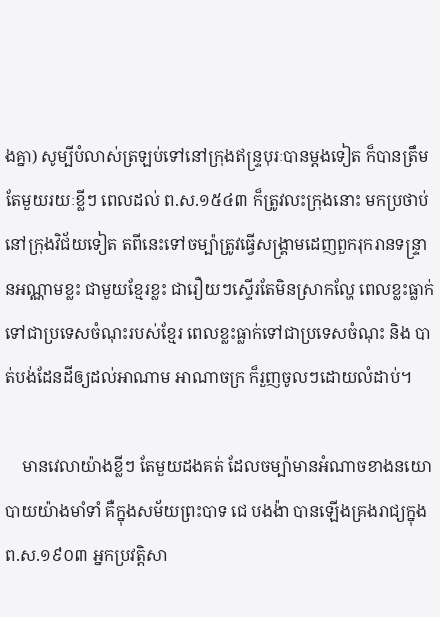ងគ្នា) សូម្បីបំលាស់ត្រឡប់ទៅនៅក្រុងឥន្ទ្របុរៈបានម្តងទៀត ក៏បានត្រឹមតែមួយរយៈខ្លីៗ ពេលដល់ ព.ស.១៥៤៣ ក៏ត្រូវលះក្រុងនោះ មកប្រថាប់នៅក្រុងវិជ័យទៀត តពីនេះទៅចម្ប៉ាត្រូវធ្វើសង្គ្រាមដេញពួករុករានទន្រ្ទានអណ្ណាមខ្លះ ជាមួយខ្មែរខ្លះ ជារឿយៗស្ទើរតែមិនស្រាកល្ហែ ពេលខ្លះធ្លាក់ទៅជាប្រទេសចំណុះរបស់ខ្មែរ ពេលខ្លះធ្លាក់ទៅជាប្រទេសចំណុះ និង បាត់បង់ដែនដីឲ្យដល់អាណាម អាណាចក្រ ក៏រួញចូលៗដោយលំដាប់។

    មានវេលាយ៉ាងខ្លីៗ តែមួយដងគត់ ដែលចម្ប៉ាមានអំណាចខាងនយោបាយយ៉ាងមាំទាំ គឺក្នុងសម័យព្រះបាទ ជេ បងង៉ា បានឡើងគ្រងរាជ្យក្នុង ព.ស.១៩០៣ អ្នកប្រវត្តិសា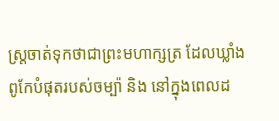ស្ត្រចាត់ទុកថាជាព្រះមហាក្សត្រ ដែលឃ្លាំងពូកែបំផុតរបស់ចម្ប៉ា និង នៅក្នុងពេលដ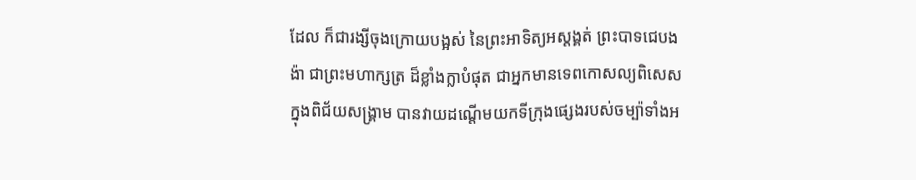ដែល ក៏ជារង្សីចុងក្រោយបង្អស់ នៃព្រះអាទិត្យអស្តង្គត់ ព្រះបាទជេបងង៉ា ជាព្រះមហាក្សត្រ ដ៏ខ្លាំងក្លាបំផុត ជាអ្នកមានទេពកោសល្យពិសេសក្នុងពិជ័យសង្គ្រាម បានវាយដណ្តើមយកទីក្រុងផ្សេងរបស់ចម្ប៉ាទាំងអ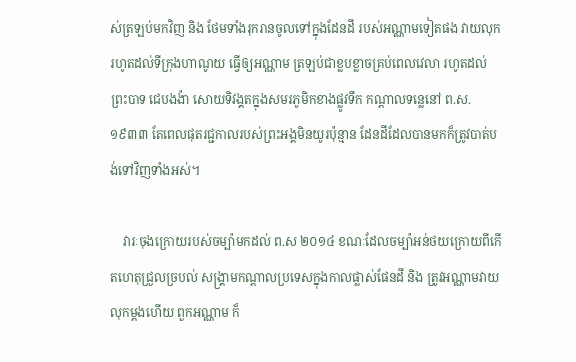ស់ត្រឡប់មកវិញ និង ថែមទាំងរុករានចូលទៅក្នុងដែនដី របស់អណ្ណាមទៀតផង វាយលុករហូតដល់ទីក្រុងហាណូយ ធ្វើឲ្យអណ្ណាម ត្រឡប់ជាខ្លបខ្លាចគ្រប់ពេលវេលា រហូតដល់ព្រះបាទ ជេបងង៉ា សោយទិវង្គតក្នុងសមរភូមិកខាងផ្លូវទឹក កណ្តាលទន្លេនៅ ព.ស.១៩៣៣ តែពេលផុតរជ្ជកាលរបស់ព្រះអង្គមិនយូរប៉ុន្មាន ដែនដីដែលបានមកក៏ត្រូវបាត់បង់ទៅវិញទាំងអស់។

    វារៈចុងក្រោយរបស់ចម្ប៉ាមកដល់ ព.ស ២០១៤ ខណៈដែលចម្ប៉ាអន់ថយក្រោយពីកើតហេតុជ្រួលច្របល់ សង្គ្រាមកណ្តាលប្រទេសក្នុងកាលផ្លាស់ផែនដី និង ត្រូវអណ្ណាមវាយលុកម្តងហើយ ពួកអណ្ណាម ក៏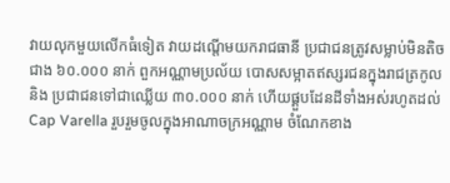វាយលុកមួយលើកធំទៀត វាយដណ្តើមយករាជធានី ប្រជាជនត្រូវសម្លាប់មិនតិចជាង ៦០.០០០ នាក់ ពួកអណ្ណាមប្រល័យ បោសសម្អាតឥស្សរជនក្នុងរាជត្រកូល និង ប្រជាជនទៅជាឈ្លើយ ៣០.០០០ នាក់ ហើយផ្គួបដែនដីទាំងអស់រហូតដល់ Cap Varella រួបរួមចូលក្នុងអាណាចក្រអណ្ណាម ចំណែកខាង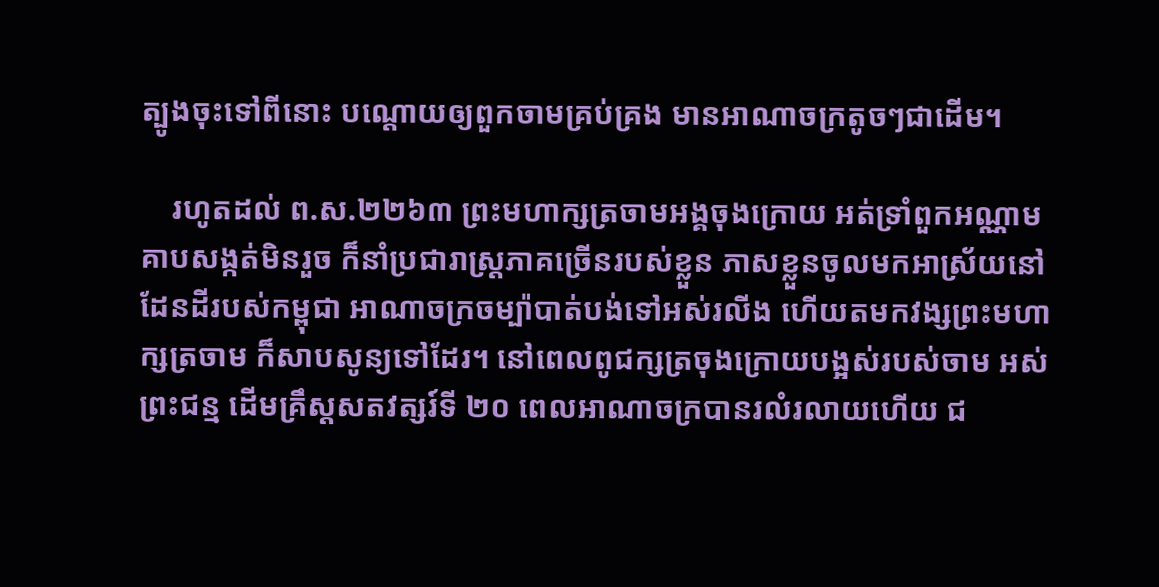ត្បូងចុះទៅពីនោះ បណ្តោយឲ្យពួកចាមគ្រប់គ្រង មានអាណាចក្រតូចៗជាដើម។

    រហូតដល់ ព.ស.២២៦៣ ព្រះមហាក្សត្រចាមអង្គចុងក្រោយ អត់ទ្រាំពួកអណ្ណាមគាបសង្កត់មិនរួច ក៏នាំប្រជារាស្ត្រភាគច្រើនរបស់ខ្លួន ភាសខ្លួនចូលមកអាស្រ័យនៅដែនដីរបស់កម្ពុជា អាណាចក្រចម្ប៉ាបាត់បង់ទៅអស់រលីង ហើយតមកវង្សព្រះមហាក្សត្រចាម ក៏សាបសូន្យទៅដែរ។ នៅពេលពូជក្សត្រចុងក្រោយបង្អស់របស់ចាម អស់ព្រះជន្ម ដើមគ្រឹស្តសតវត្សរ៍ទី ២០ ពេលអាណាចក្របានរលំរលាយហើយ ជ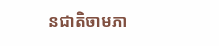នជាតិចាមភា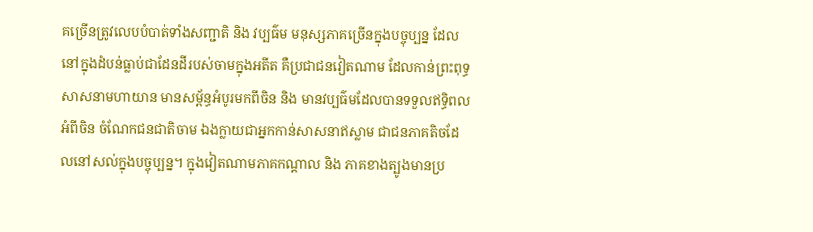គច្រើនត្រូវលេបបំបាត់ទាំងសញ្ជាតិ និង វប្បធ៌ម មនុស្សភាគច្រើនក្នុងបច្ចុប្បន្ន ដែលនៅក្នុងដំបន់ធ្លាប់ជាដែនដីរបស់ចាមក្នុងអតីត គឺប្រជាជនវៀតណាម ដែលកាន់ព្រះពុទ្ធសាសនាមហាយាន មានសម្ព័ន្ធអំបូរមកពីចិន និង មានវប្បធ៌មដែលបានទទួលឥទ្ធិពលអំពីចិន ចំណែកជនជាតិចាម ឯងក្លាយជាអ្នកកាន់សាសនាឥស្លាម ជាជនភាគតិចដែលនៅសល់ក្នុងបច្ចុប្បន្ន។ ក្នុងវៀតណាមភាគកណ្តាល និង ភាគខាងត្បូងមានប្រ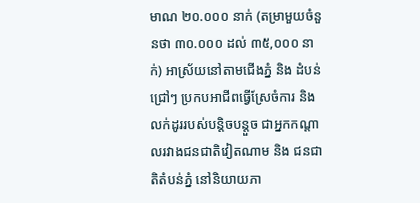មាណ ២០.០០០ នាក់ (តម្រាមួយចំនួនថា ៣០.០០០ ដល់ ៣៥,០០០ នាក់) អាស្រ័យនៅតាមជើងភ្នំ និង ដំបន់ជ្រៅៗ ប្រកបអាជីពធ្វើស្រែចំការ និង លក់ដូររបស់បន្តិចបន្តួច ជាអ្នកកណ្តាលរវាងជនជាតិវៀតណាម និង ជនជាតិតំបន់ភ្នំ នៅនិយាយភា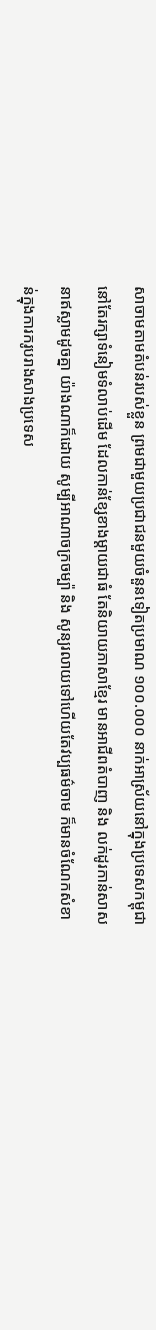សាចាមតាមតំបន់របស់ខ្លួន ព្រមជាមួយប្រជាជនមួយចំនួនទៀតប្រមាណ ១០០.០០០ នាក់អាស្រ័យនៅក្នុងប្រទេសកម្ពុជា នៅតែរក្សាទំនៀមទំលាប់ដើម ដែលកាន់ខ្សែខាងម្តាយជាធំ តែនិយាយភាសាខែ្មរ មានអាជីពតំបាញ និង លក់ដូរកាន់សាសនាឥស្លាមដូចគ្នា យ៉ាងណាក៏ដោយ សូម្បីអាណាចក្រចម្ប៉ា និង សូន្យរលាយទៅហើយតែវប្បធម៌ចាម ក៏មានចំណែកសំខាន់ក្នុងការករូបរាងសាងប្រទេស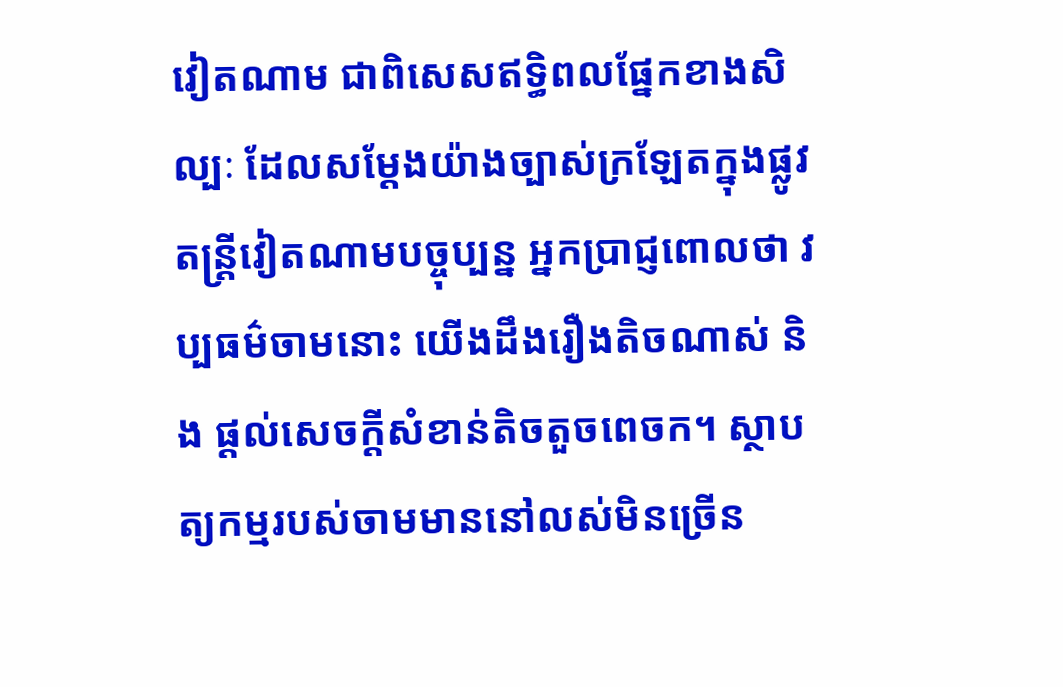វៀតណាម ជាពិសេសឥទ្ធិពលផ្នែកខាងសិល្បៈ ដែលសម្តែងយ៉ាងច្បាស់ក្រឡែតក្នុងផ្លូវតន្ត្រីវៀតណាមបច្ចុប្បន្ន អ្នកប្រាជ្ញពោលថា វប្បធម៌ចាមនោះ យើងដឹងរឿងតិចណាស់ និង ផ្តល់សេចក្តីសំខាន់តិចតួចពេចក។ ស្ថាបត្យកម្មរបស់ចាមមាននៅលស់មិនច្រើន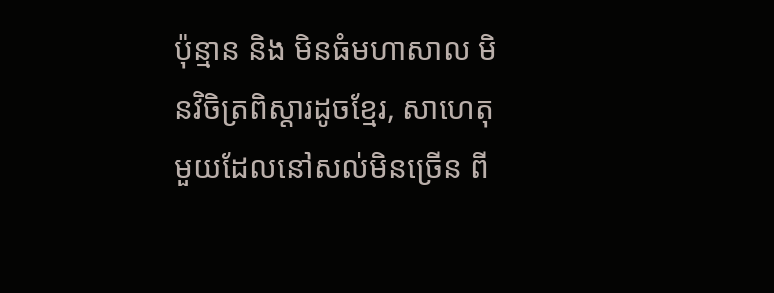ប៉ុន្មាន និង មិនធំមហាសាល មិនវិចិត្រពិស្តារដូចខ្មែរ, សាហេតុមួយដែលនៅសល់មិនច្រើន ពី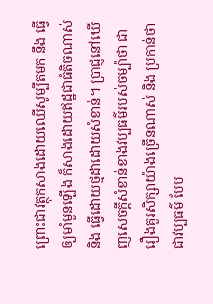ព្រោះជាវត្ថុកសាងដោយឈើសូម្បីតមក នឹង ធ្វើឲ្យមាំមួនឡើង ក៏សាងដោយឥដ្ឋជាធំតិចណាស់ និង ធ្វើដោយថ្មដាដោយសំខាន់។ ប្រាជ្ញនៅឃើញសេចក្តីសំខាន់ខាងវប្បធម៌របស់ចម្ប៉ាថា ជារឿងគួរសិក្សាយ៉ាងច្រើនណាស់ និង ប្រកាន់ថា ជាវប្បធម៌ បែប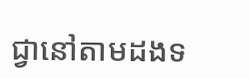ជ្វានៅតាមដងទ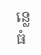ន្លេធំ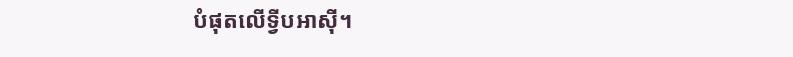បំផុតលើទ្វីបអាស៊ី។